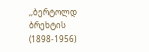,,ბერტოლდ ბრეხტის (1898-1956)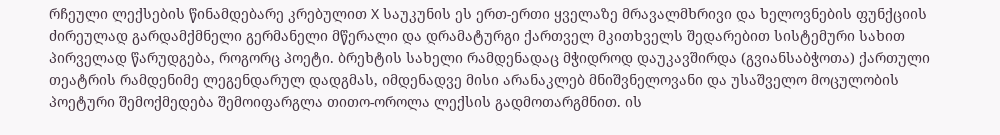რჩეული ლექსების წინამდებარე კრებულით X საუკუნის ეს ერთ-ერთი ყველაზე მრავალმხრივი და ხელოვნების ფუნქციის ძირეულად გარდამქმნელი გერმანელი მწერალი და დრამატურგი ქართველ მკითხველს შედარებით სისტემური სახით პირველად წარუდგება, როგორც პოეტი. ბრეხტის სახელი რამდენადაც მჭიდროდ დაუკავშირდა (გვიანსაბჭოთა) ქართული თეატრის რამდენიმე ლეგენდარულ დადგმას, იმდენადვე მისი არანაკლებ მნიშვნელოვანი და უსაშველო მოცულობის პოეტური შემოქმედება შემოიფარგლა თითო-ოროლა ლექსის გადმოთარგმნით. ის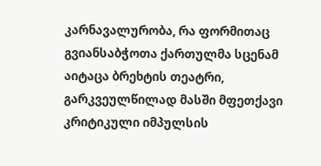კარნავალურობა, რა ფორმითაც გვიანსაბჭოთა ქართულმა სცენამ აიტაცა ბრეხტის თეატრი, გარკვეულწილად მასში მფეთქავი კრიტიკული იმპულსის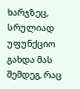ხარჯზეც, სრულიად უფუნქციო გახდა მას შემდეგ, რაც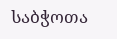საბჭოთა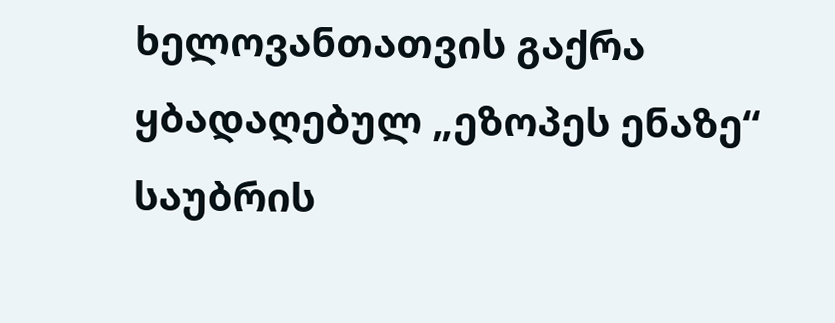ხელოვანთათვის გაქრა ყბადაღებულ „ეზოპეს ენაზე“ საუბრის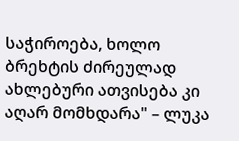საჭიროება, ხოლო ბრეხტის ძირეულად ახლებური ათვისება კი აღარ მომხდარა" – ლუკა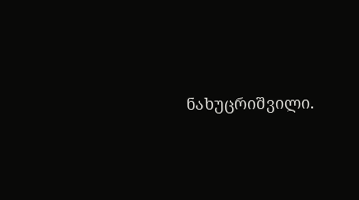ნახუცრიშვილი.